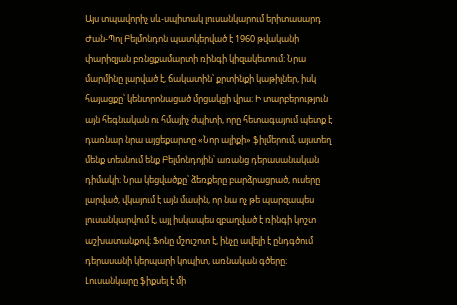Այս տպավորիչ սև-սպիտակ լուսանկարում երիտասարդ Ժան-Պոլ Բելմոնդոն պատկերված է 1960 թվականի փարիզյան բռնցքամարտի ռինգի կիզակետում։ Նրա մարմինը լարված է, ճակատին՝ քրտինքի կաթիլներ, իսկ հայացքը՝ կենտրոնացած մրցակցի վրա։ Ի տարբերություն այն հեգնական ու հմայիչ ժպիտի, որը հետագայում պետք է դառնար նրա այցեքարտը «Նոր ալիքի» ֆիլմերում, այստեղ մենք տեսնում ենք Բելմոնդոյին՝ առանց դերասանական դիմակի։ Նրա կեցվածքը՝ ձեռքերը բարձրացրած, ուսերը լարված, վկայում է այն մասին, որ նա ոչ թե պարզապես լուսանկարվում է, այլ իսկապես զբաղված է ռինգի կոշտ աշխատանքով։ Ֆոնը մշուշոտ է, ինչը ավելի է ընդգծում դերասանի կերպարի կոպիտ, առնական գծերը։ Լուսանկարը ֆիքսել է մի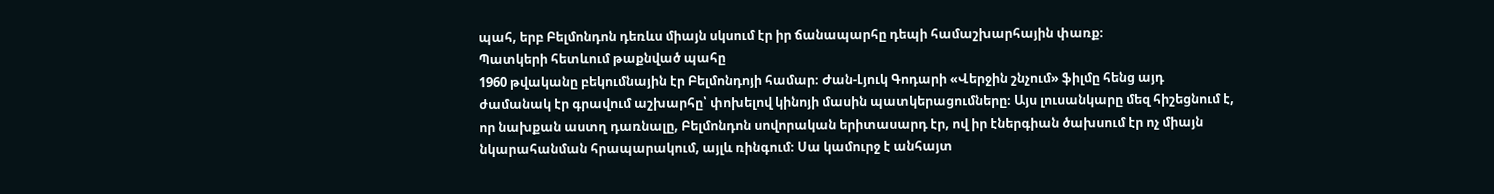պահ, երբ Բելմոնդոն դեռևս միայն սկսում էր իր ճանապարհը դեպի համաշխարհային փառք։
Պատկերի հետևում թաքնված պահը
1960 թվականը բեկումնային էր Բելմոնդոյի համար։ Ժան-Լյուկ Գոդարի «Վերջին շնչում» ֆիլմը հենց այդ ժամանակ էր գրավում աշխարհը՝ փոխելով կինոյի մասին պատկերացումները։ Այս լուսանկարը մեզ հիշեցնում է, որ նախքան աստղ դառնալը, Բելմոնդոն սովորական երիտասարդ էր, ով իր էներգիան ծախսում էր ոչ միայն նկարահանման հրապարակում, այլև ռինգում։ Սա կամուրջ է անհայտ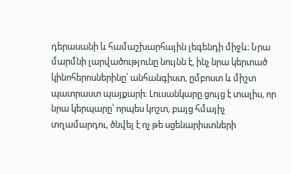դերասանի և համաշխարհային լեգենդի միջև։ Նրա մարմնի լարվածությունը նույնն է, ինչ նրա կերտած կինոհերոսներինը՝ անհանգիստ, ըմբոստ և միշտ պատրաստ պայքարի։ Լուսանկարը ցույց է տալիս, որ նրա կերպարը՝ որպես կոշտ, բայց հմայիչ տղամարդու, ծնվել է ոչ թե սցենարիստների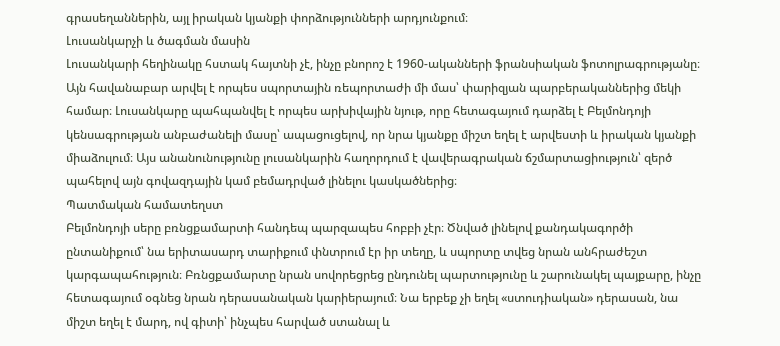գրասեղաններին, այլ իրական կյանքի փորձությունների արդյունքում։
Լուսանկարչի և ծագման մասին
Լուսանկարի հեղինակը հստակ հայտնի չէ, ինչը բնորոշ է 1960-ականների ֆրանսիական ֆոտոլրագրությանը։ Այն հավանաբար արվել է որպես սպորտային ռեպորտաժի մի մաս՝ փարիզյան պարբերականներից մեկի համար։ Լուսանկարը պահպանվել է որպես արխիվային նյութ, որը հետագայում դարձել է Բելմոնդոյի կենսագրության անբաժանելի մասը՝ ապացուցելով, որ նրա կյանքը միշտ եղել է արվեստի և իրական կյանքի միաձուլում։ Այս անանունությունը լուսանկարին հաղորդում է վավերագրական ճշմարտացիություն՝ զերծ պահելով այն գովազդային կամ բեմադրված լինելու կասկածներից։
Պատմական համատեղստ
Բելմոնդոյի սերը բռնցքամարտի հանդեպ պարզապես հոբբի չէր։ Ծնված լինելով քանդակագործի ընտանիքում՝ նա երիտասարդ տարիքում փնտրում էր իր տեղը, և սպորտը տվեց նրան անհրաժեշտ կարգապահություն։ Բռնցքամարտը նրան սովորեցրեց ընդունել պարտությունը և շարունակել պայքարը, ինչը հետագայում օգնեց նրան դերասանական կարիերայում։ Նա երբեք չի եղել «ստուդիական» դերասան, նա միշտ եղել է մարդ, ով գիտի՝ ինչպես հարված ստանալ և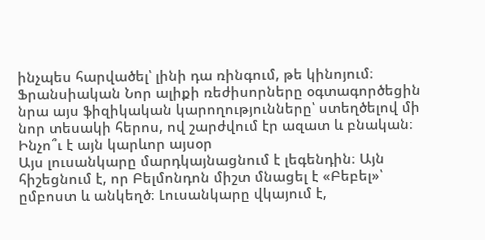ինչպես հարվածել՝ լինի դա ռինգում, թե կինոյում։ Ֆրանսիական Նոր ալիքի ռեժիսորները օգտագործեցին նրա այս ֆիզիկական կարողությունները՝ ստեղծելով մի նոր տեսակի հերոս, ով շարժվում էր ազատ և բնական։
Ինչո՞ւ է այն կարևոր այսօր
Այս լուսանկարը մարդկայնացնում է լեգենդին։ Այն հիշեցնում է, որ Բելմոնդոն միշտ մնացել է «Բեբել»՝ ըմբոստ և անկեղծ։ Լուսանկարը վկայում է,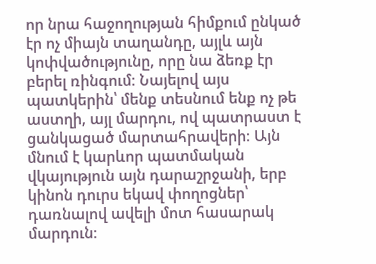որ նրա հաջողության հիմքում ընկած էր ոչ միայն տաղանդը, այլև այն կոփվածությունը, որը նա ձեռք էր բերել ռինգում։ Նայելով այս պատկերին՝ մենք տեսնում ենք ոչ թե աստղի, այլ մարդու, ով պատրաստ է ցանկացած մարտահրավերի։ Այն մնում է կարևոր պատմական վկայություն այն դարաշրջանի, երբ կինոն դուրս եկավ փողոցներ՝ դառնալով ավելի մոտ հասարակ մարդուն։